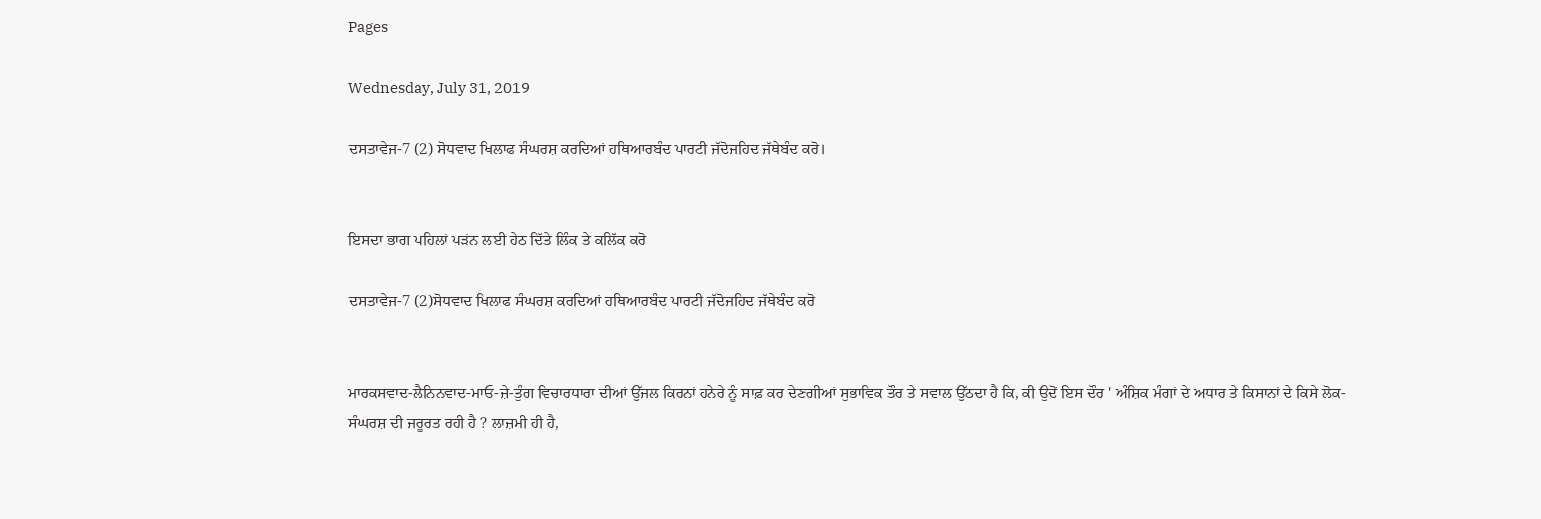Pages

Wednesday, July 31, 2019

ਦਸਤਾਵੇਜ-7 (2) ਸੋਧਵਾਦ ਖਿਲਾਫ ਸੰਘਰਸ਼ ਕਰਦਿਆਂ ਹਥਿਆਰਬੰਦ ਪਾਰਟੀ ਜੱਦੋਜਹਿਦ ਜੱਥੇਬੰਦ ਕਰੋ।


ਇਸਦਾ ਭਾਗ ਪਹਿਲਾਂ ਪੜਂਨ ਲਈ ਹੇਠ ਦਿੱਤੇ ਲਿੰਕ ਤੇ ਕਲਿੱਕ ਕਰੋ

ਦਸਤਾਵੇਜ-7 (2)ਸੋਧਵਾਦ ਖਿਲਾਫ ਸੰਘਰਸ਼ ਕਰਦਿਆਂ ਹਥਿਆਰਬੰਦ ਪਾਰਟੀ ਜੱਦੋਜਹਿਦ ਜੱਥੇਬੰਦ ਕਰੋ


ਮਾਰਕਸਵਾਦ-ਲੈਨਿਨਵਾਦ-ਮਾਓ-ਜ਼ੇ-ਤੁੰਗ ਵਿਚਾਰਧਾਰਾ ਦੀਆਂ ਉੱਜਲ ਕਿਰਨਾਂ ਹਨੇਰੇ ਨੂੰ ਸਾਫ਼ ਕਰ ਦੇਣਗੀਆਂ ਸੁਭਾਵਿਕ ਤੌਰ ਤੇ ਸਵਾਲ ਉੱਠਦਾ ਹੈ ਕਿ, ਕੀ ਉਦੋਂ ਇਸ ਦੌਰ ' ਅੰਸ਼ਿਕ ਮੰਗਾਂ ਦੇ ਅਧਾਰ ਤੇ ਕਿਸਾਨਾਂ ਦੇ ਕਿਸੇ ਲੋਕ-ਸੰਘਰਸ਼ ਦੀ ਜਰੂਰਤ ਰਹੀ ਹੈ ? ਲਾਜ਼ਮੀ ਹੀ ਹੈ,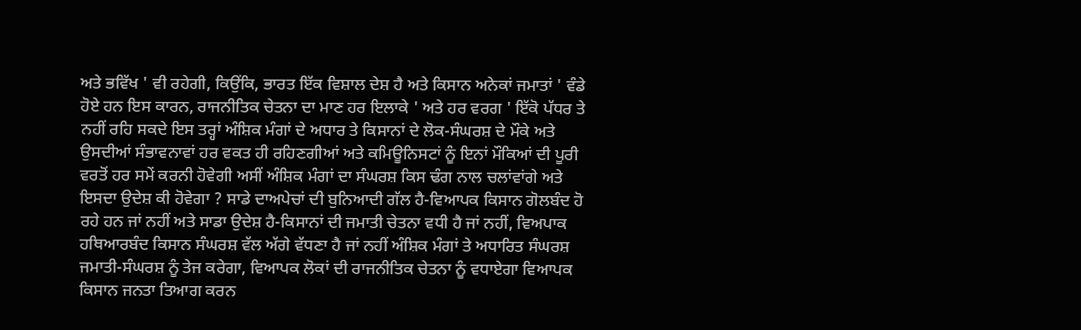ਅਤੇ ਭਵਿੱਖ ' ਵੀ ਰਹੇਗੀ, ਕਿਉਂਕਿ, ਭਾਰਤ ਇੱਕ ਵਿਸ਼ਾਲ ਦੇਸ਼ ਹੈ ਅਤੇ ਕਿਸਾਨ ਅਨੇਕਾਂ ਜਮਾਤਾਂ ' ਵੰਡੇ ਹੋਏ ਹਨ ਇਸ ਕਾਰਨ, ਰਾਜਨੀਤਿਕ ਚੇਤਨਾ ਦਾ ਮਾਣ ਹਰ ਇਲਾਕੇ ' ਅਤੇ ਹਰ ਵਰਗ ' ਇੱਕੋ ਪੱਧਰ ਤੇ ਨਹੀਂ ਰਹਿ ਸਕਦੇ ਇਸ ਤਰ੍ਹਾਂ ਅੰਸ਼ਿਕ ਮੰਗਾਂ ਦੇ ਅਧਾਰ ਤੇ ਕਿਸਾਨਾਂ ਦੇ ਲੋਕ-ਸੰਘਰਸ਼ ਦੇ ਮੌਕੇ ਅਤੇ ਉਸਦੀਆਂ ਸੰਭਾਵਨਾਵਾਂ ਹਰ ਵਕਤ ਹੀ ਰਹਿਣਗੀਆਂ ਅਤੇ ਕਮਿਊਨਿਸਟਾਂ ਨੂੰ ਇਨਾਂ ਮੌਕਿਆਂ ਦੀ ਪੂਰੀ ਵਰਤੋਂ ਹਰ ਸਮੇਂ ਕਰਨੀ ਹੋਵੇਗੀ ਅਸੀਂ ਅੰਸ਼ਿਕ ਮੰਗਾਂ ਦਾ ਸੰਘਰਸ਼ ਕਿਸ ਢੰਗ ਨਾਲ ਚਲਾਂਵਾਂਗੇ ਅਤੇ ਇਸਦਾ ਉਦੇਸ਼ ਕੀ ਹੋਵੇਗਾ ? ਸਾਡੇ ਦਾਅਪੇਚਾਂ ਦੀ ਬੁਨਿਆਦੀ ਗੱਲ ਹੈ-ਵਿਆਪਕ ਕਿਸਾਨ ਗੋਲਬੰਦ ਹੋ ਰਹੇ ਹਨ ਜਾਂ ਨਹੀਂ ਅਤੇ ਸਾਡਾ ਉਦੇਸ਼ ਹੈ-ਕਿਸਾਨਾਂ ਦੀ ਜਮਾਤੀ ਚੇਤਨਾ ਵਧੀ ਹੈ ਜਾਂ ਨਹੀਂ, ਵਿਅਪਾਕ ਹਥਿਆਰਬੰਦ ਕਿਸਾਨ ਸੰਘਰਸ਼ ਵੱਲ ਅੱਗੇ ਵੱਧਣਾ ਹੈ ਜਾਂ ਨਹੀਂ ਅੰਸ਼ਿਕ ਮੰਗਾਂ ਤੇ ਅਧਾਰਿਤ ਸੰਘਰਸ਼ ਜਮਾਤੀ-ਸੰਘਰਸ਼ ਨੂੰ ਤੇਜ ਕਰੇਗਾ, ਵਿਆਪਕ ਲੋਕਾਂ ਦੀ ਰਾਜਨੀਤਿਕ ਚੇਤਨਾ ਨੂੰ ਵਧਾਏਗਾ ਵਿਆਪਕ ਕਿਸਾਨ ਜਨਤਾ ਤਿਆਗ ਕਰਨ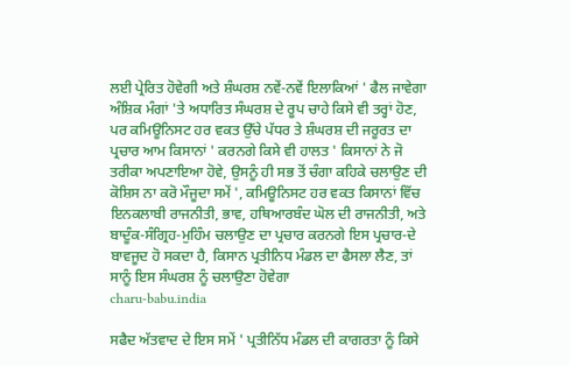ਲਈ ਪ੍ਰੇਰਿਤ ਹੋਵੇਗੀ ਅਤੇ ਸ਼ੰਘਰਸ਼ ਨਵੇਂ-ਨਵੇਂ ਇਲਾਕਿਆਂ ' ਫੈਲ ਜਾਵੇਗਾ ਅੰਸ਼ਿਕ ਮੰਗਾਂ 'ਤੇ ਅਧਾਰਿਤ ਸੰਘਰਸ਼ ਦੇ ਰੂਪ ਚਾਹੇ ਕਿਸੇ ਵੀ ਤਰ੍ਹਾਂ ਹੋਣ, ਪਰ ਕਮਿਊਨਿਸਟ ਹਰ ਵਕਤ ਉੱਚੇ ਪੱਧਰ ਤੇ ਸ਼ੰਘਰਸ਼ ਦੀ ਜਰੂਰਤ ਦਾ ਪ੍ਰਚਾਰ ਆਮ ਕਿਸਾਨਾਂ ' ਕਰਨਗੇ ਕਿਸੇ ਵੀ ਹਾਲਤ ' ਕਿਸਾਨਾਂ ਨੇ ਜੋ ਤਰੀਕਾ ਅਪਣਾਇਆ ਹੋਵੇ, ਉਸਨੂੰ ਹੀ ਸਭ ਤੋਂ ਚੰਗਾ ਕਹਿਕੇ ਚਲਾਉਣ ਦੀ ਕੋਸ਼ਿਸ ਨਾ ਕਰੋ ਮੌਜੂਦਾ ਸਮੇਂ ', ਕਮਿਊਨਿਸਟ ਹਰ ਵਕਤ ਕਿਸਾਨਾਂ ਵਿੱਚ ਇਨਕਲਾਬੀ ਰਾਜਨੀਤੀ, ਭਾਵ, ਹਥਿਆਰਬੰਦ ਘੋਲ ਦੀ ਰਾਜਨੀਤੀ, ਅਤੇ ਬਾਦੂੰਕ-ਸੰਗ੍ਰਿਹ-ਮੁਹਿੰਮ ਚਲਾਉਣ ਦਾ ਪ੍ਰਚਾਰ ਕਰਨਗੇ ਇਸ ਪ੍ਰਚਾਰ-ਦੇ ਬਾਵਜੂਦ ਹੋ ਸਕਦਾ ਹੈ, ਕਿਸਾਨ ਪ੍ਰਤੀਨਿਧ ਮੰਡਲ ਦਾ ਫੈਸਲਾ ਲੈਣ, ਤਾਂ ਸਾਨੂੰ ਇਸ ਸੰਘਰਸ਼ ਨੂੰ ਚਲਾਉਣਾ ਹੋਵੇਗਾ
charu-babu.india

ਸਫੈਦ ਅੱਤਵਾਦ ਦੇ ਇਸ ਸਮੇਂ ' ਪ੍ਰਤੀਨਿੱਧ ਮੰਡਲ ਦੀ ਕਾਗਰਤਾ ਨੂੰ ਕਿਸੇ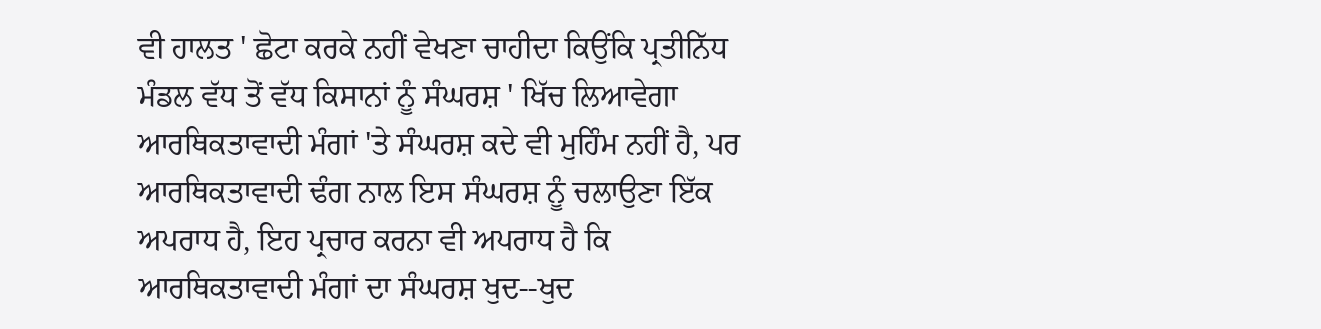ਵੀ ਹਾਲਤ ' ਛੋਟਾ ਕਰਕੇ ਨਹੀਂ ਵੇਖਣਾ ਚਾਹੀਦਾ ਕਿਉਂਕਿ ਪ੍ਰਤੀਨਿੱਧ ਮੰਡਲ ਵੱਧ ਤੋਂ ਵੱਧ ਕਿਸਾਨਾਂ ਨੂੰ ਸੰਘਰਸ਼ ' ਖਿੱਚ ਲਿਆਵੇਗਾ ਆਰਥਿਕਤਾਵਾਦੀ ਮੰਗਾਂ 'ਤੇ ਸੰਘਰਸ਼ ਕਦੇ ਵੀ ਮੁਹਿੰਮ ਨਹੀਂ ਹੈ, ਪਰ ਆਰਥਿਕਤਾਵਾਦੀ ਢੰਗ ਨਾਲ ਇਸ ਸੰਘਰਸ਼ ਨੂੰ ਚਲਾਉਣਾ ਇੱਕ ਅਪਰਾਧ ਹੈ, ਇਹ ਪ੍ਰਚਾਰ ਕਰਨਾ ਵੀ ਅਪਰਾਧ ਹੈ ਕਿ ਆਰਥਿਕਤਾਵਾਦੀ ਮੰਗਾਂ ਦਾ ਸੰਘਰਸ਼ ਖੁਦ--ਖੁਦ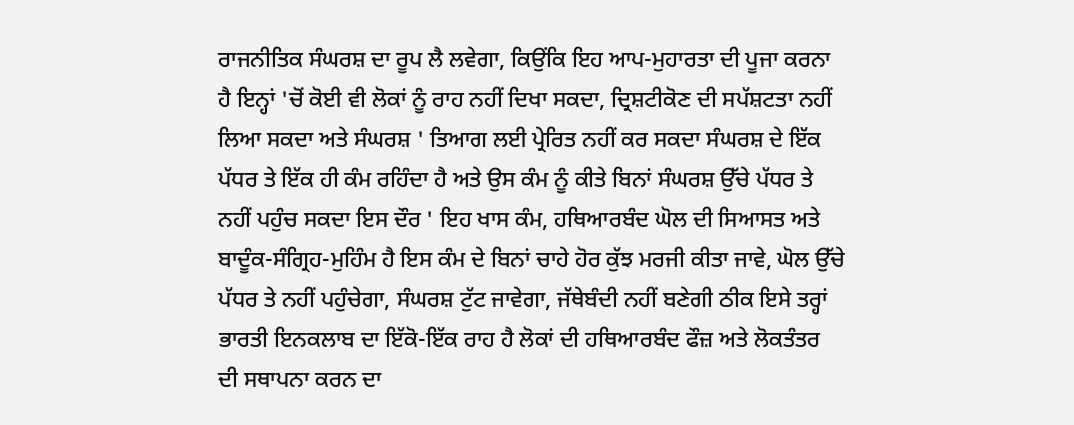ਰਾਜਨੀਤਿਕ ਸੰਘਰਸ਼ ਦਾ ਰੂਪ ਲੈ ਲਵੇਗਾ, ਕਿਉਂਕਿ ਇਹ ਆਪ-ਮੁਹਾਰਤਾ ਦੀ ਪੂਜਾ ਕਰਨਾ ਹੈ ਇਨ੍ਹਾਂ 'ਚੋਂ ਕੋਈ ਵੀ ਲੋਕਾਂ ਨੂੰ ਰਾਹ ਨਹੀਂ ਦਿਖਾ ਸਕਦਾ, ਦ੍ਰਿਸ਼ਟੀਕੋਣ ਦੀ ਸਪੱਸ਼ਟਤਾ ਨਹੀਂ ਲਿਆ ਸਕਦਾ ਅਤੇ ਸੰਘਰਸ਼ ' ਤਿਆਗ ਲਈ ਪ੍ਰੇਰਿਤ ਨਹੀਂ ਕਰ ਸਕਦਾ ਸੰਘਰਸ਼ ਦੇ ਇੱਕ ਪੱਧਰ ਤੇ ਇੱਕ ਹੀ ਕੰਮ ਰਹਿੰਦਾ ਹੈ ਅਤੇ ਉਸ ਕੰਮ ਨੂੰ ਕੀਤੇ ਬਿਨਾਂ ਸੰਘਰਸ਼ ਉੱਚੇ ਪੱਧਰ ਤੇ ਨਹੀਂ ਪਹੁੰਚ ਸਕਦਾ ਇਸ ਦੌਰ ' ਇਹ ਖਾਸ ਕੰਮ, ਹਥਿਆਰਬੰਦ ਘੋਲ ਦੀ ਸਿਆਸਤ ਅਤੇ ਬਾਦੂੰਕ-ਸੰਗ੍ਰਿਹ-ਮੁਹਿੰਮ ਹੈ ਇਸ ਕੰਮ ਦੇ ਬਿਨਾਂ ਚਾਹੇ ਹੋਰ ਕੁੱਝ ਮਰਜੀ ਕੀਤਾ ਜਾਵੇ, ਘੋਲ ਉੱਚੇ ਪੱਧਰ ਤੇ ਨਹੀਂ ਪਹੁੰਚੇਗਾ, ਸੰਘਰਸ਼ ਟੁੱਟ ਜਾਵੇਗਾ, ਜੱਥੇਬੰਦੀ ਨਹੀਂ ਬਣੇਗੀ ਠੀਕ ਇਸੇ ਤਰ੍ਹਾਂ ਭਾਰਤੀ ਇਨਕਲਾਬ ਦਾ ਇੱਕੋ-ਇੱਕ ਰਾਹ ਹੈ ਲੋਕਾਂ ਦੀ ਹਥਿਆਰਬੰਦ ਫੌਜ਼ ਅਤੇ ਲੋਕਤੰਤਰ ਦੀ ਸਥਾਪਨਾ ਕਰਨ ਦਾ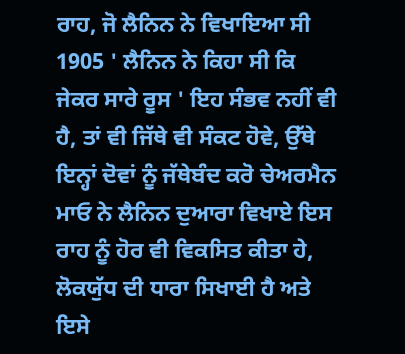ਰਾਹ, ਜੋ ਲੈਨਿਨ ਨੇ ਵਿਖਾਇਆ ਸੀ 1905 ' ਲੈਨਿਨ ਨੇ ਕਿਹਾ ਸੀ ਕਿ ਜੇਕਰ ਸਾਰੇ ਰੂਸ ' ਇਹ ਸੰਭਵ ਨਹੀਂ ਵੀ ਹੈ, ਤਾਂ ਵੀ ਜਿੱਥੇ ਵੀ ਸੰਕਟ ਹੋਵੇ, ਉੱਥੇ ਇਨ੍ਹਾਂ ਦੋਵਾਂ ਨੂੰ ਜੱਥੇਬੰਦ ਕਰੋ ਚੇਅਰਮੈਨ ਮਾਓ ਨੇ ਲੈਨਿਨ ਦੁਆਰਾ ਵਿਖਾਏ ਇਸ ਰਾਹ ਨੂੰ ਹੋਰ ਵੀ ਵਿਕਸਿਤ ਕੀਤਾ ਹੇ, ਲੋਕਯੁੱਧ ਦੀ ਧਾਰਾ ਸਿਖਾਈ ਹੈ ਅਤੇ ਇਸੇ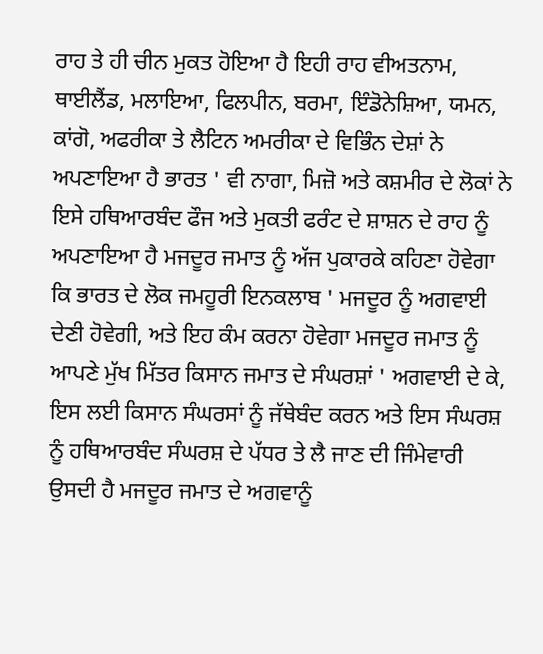ਰਾਹ ਤੇ ਹੀ ਚੀਨ ਮੁਕਤ ਹੋਇਆ ਹੈ ਇਹੀ ਰਾਹ ਵੀਅਤਨਾਮ, ਥਾਈਲੈਂਡ, ਮਲਾਇਆ, ਫਿਲਪੀਨ, ਬਰਮਾ, ਇੰਡੋਨੇਸ਼ਿਆ, ਯਮਨ, ਕਾਂਗੋ, ਅਫਰੀਕਾ ਤੇ ਲੈਟਿਨ ਅਮਰੀਕਾ ਦੇ ਵਿਭਿੰਨ ਦੇਸ਼ਾਂ ਨੇ ਅਪਣਾਇਆ ਹੈ ਭਾਰਤ ' ਵੀ ਨਾਗਾ, ਮਿਜ਼ੋ ਅਤੇ ਕਸ਼ਮੀਰ ਦੇ ਲੋਕਾਂ ਨੇ ਇਸੇ ਹਥਿਆਰਬੰਦ ਫੌਜ ਅਤੇ ਮੁਕਤੀ ਫਰੰਟ ਦੇ ਸ਼ਾਸ਼ਨ ਦੇ ਰਾਹ ਨੂੰ ਅਪਣਾਇਆ ਹੈ ਮਜਦੂਰ ਜਮਾਤ ਨੂੰ ਅੱਜ ਪੁਕਾਰਕੇ ਕਹਿਣਾ ਹੋਵੇਗਾ ਕਿ ਭਾਰਤ ਦੇ ਲੋਕ ਜਮਹੂਰੀ ਇਨਕਲਾਬ ' ਮਜਦੂਰ ਨੂੰ ਅਗਵਾਈ ਦੇਣੀ ਹੋਵੇਗੀ, ਅਤੇ ਇਹ ਕੰਮ ਕਰਨਾ ਹੋਵੇਗਾ ਮਜਦੂਰ ਜਮਾਤ ਨੂੰ ਆਪਣੇ ਮੁੱਖ ਮਿੱਤਰ ਕਿਸਾਨ ਜਮਾਤ ਦੇ ਸੰਘਰਸ਼ਾਂ ' ਅਗਵਾਈ ਦੇ ਕੇ, ਇਸ ਲਈ ਕਿਸਾਨ ਸੰਘਰਸਾਂ ਨੂੰ ਜੱਥੇਬੰਦ ਕਰਨ ਅਤੇ ਇਸ ਸੰਘਰਸ਼ ਨੂੰ ਹਥਿਆਰਬੰਦ ਸੰਘਰਸ਼ ਦੇ ਪੱਧਰ ਤੇ ਲੈ ਜਾਣ ਦੀ ਜਿੰਮੇਵਾਰੀ ਉਸਦੀ ਹੈ ਮਜਦੂਰ ਜਮਾਤ ਦੇ ਅਗਵਾਨੂੰ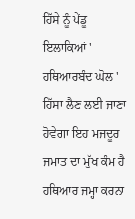ਹਿੱਸੇ ਨੂੰ ਪੇਂਡੂ ਇਲਾਕਿਆਂ ' ਹਥਿਆਰਬੰਦ ਘੋਲ ' ਹਿੱਸਾ ਲੈਣ ਲਈ ਜਾਣਾ ਹੋਵੇਗਾ ਇਹ ਮਜਦੂਰ ਜਮਾਤ ਦਾ ਮੁੱਖ ਕੰਮ ਹੈ ਹਥਿਆਰ ਜਮ੍ਹਾ ਕਰਨਾ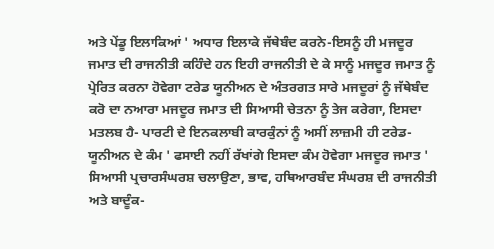ਅਤੇ ਪੇਂਡੂ ਇਲਾਕਿਆਂ ' ਅਧਾਰ ਇਲਾਕੇ ਜੱਥੇਬੰਦ ਕਰਨੇ-ਇਸਨੂੰ ਹੀ ਮਜਦੂਰ ਜਮਾਤ ਦੀ ਰਾਜਨੀਤੀ ਕਹਿੰਦੇ ਹਨ ਇਹੀ ਰਾਜਨੀਤੀ ਦੇ ਕੇ ਸਾਨੂੰ ਮਜਦੂਰ ਜਮਾਤ ਨੂੰ ਪ੍ਰੇਰਿਤ ਕਰਨਾ ਹੋਵੇਗਾ ਟਰੇਡ ਯੂਨੀਅਨ ਦੇ ਅੰਤਰਗਤ ਸਾਰੇ ਮਜਦੂਰਾਂ ਨੂੰ ਜੱਥੇਬੰਦ ਕਰੋ ਦਾ ਨਆਰਾ ਮਜਦੂਰ ਜਮਾਤ ਦੀ ਸਿਆਸੀ ਚੇਤਨਾ ਨੂੰ ਤੇਜ ਕਰੇਗਾ, ਇਸਦਾ ਮਤਲਬ ਹੈ- ਪਾਰਟੀ ਦੇ ਇਨਕਲਾਬੀ ਕਾਰਕੁੰਨਾਂ ਨੂੰ ਅਸੀਂ ਲਾਜ਼ਮੀ ਹੀ ਟਰੇਡ-ਯੂਨੀਅਨ ਦੇ ਕੰਮ ' ਫਸਾਈ ਨਹੀਂ ਰੱਖਾਂਗੇ ਇਸਦਾ ਕੰਮ ਹੋਵੇਗਾ ਮਜਦੂਰ ਜਮਾਤ ' ਸਿਆਸੀ ਪ੍ਰਚਾਰਸੰਘਰਸ਼ ਚਲਾਉਣਾ, ਭਾਵ, ਹਥਿਆਰਬੰਦ ਸੰਘਰਸ਼ ਦੀ ਰਾਜਨੀਤੀ ਅਤੇ ਬਾਦੂੰਕ-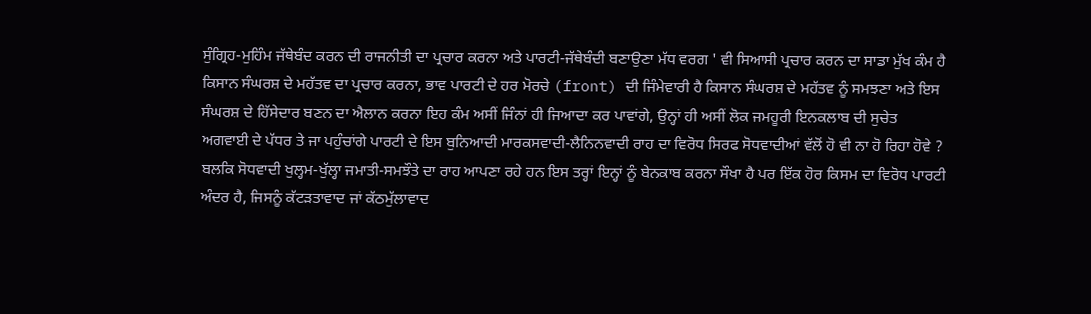ਸੁੰਗ੍ਰਿਹ-ਮੁਹਿੰਮ ਜੱਥੇਬੰਦ ਕਰਨ ਦੀ ਰਾਜਨੀਤੀ ਦਾ ਪ੍ਰਚਾਰ ਕਰਨਾ ਅਤੇ ਪਾਰਟੀ-ਜੱਥੇਬੰਦੀ ਬਣਾਉਣਾ ਮੱਧ ਵਰਗ ' ਵੀ ਸਿਆਸੀ ਪ੍ਰਚਾਰ ਕਰਨ ਦਾ ਸਾਡਾ ਮੁੱਖ ਕੰਮ ਹੈ ਕਿਸਾਨ ਸੰਘਰਸ਼ ਦੇ ਮਹੱਤਵ ਦਾ ਪ੍ਰਚਾਰ ਕਰਨਾ, ਭਾਵ ਪਾਰਟੀ ਦੇ ਹਰ ਮੋਰਚੇ (front) ਦੀ ਜਿੰਮੇਵਾਰੀ ਹੈ ਕਿਸਾਨ ਸੰਘਰਸ਼ ਦੇ ਮਹੱਤਵ ਨੂੰ ਸਮਝਣਾ ਅਤੇ ਇਸ ਸੰਘਰਸ਼ ਦੇ ਹਿੱਸੇਦਾਰ ਬਣਨ ਦਾ ਐਲਾਨ ਕਰਨਾ ਇਹ ਕੰਮ ਅਸੀਂ ਜਿੰਨਾਂ ਹੀ ਜਿਆਦਾ ਕਰ ਪਾਵਾਂਗੇ, ਉਨ੍ਹਾਂ ਹੀ ਅਸੀਂ ਲੋਕ ਜਮਹੂਰੀ ਇਨਕਲਾਬ ਦੀ ਸੁਚੇਤ ਅਗਵਾਈ ਦੇ ਪੱਧਰ ਤੇ ਜਾ ਪਹੁੰਚਾਂਗੇ ਪਾਰਟੀ ਦੇ ਇਸ ਬੁਨਿਆਦੀ ਮਾਰਕਸਵਾਦੀ-ਲੈਨਿਨਵਾਦੀ ਰਾਹ ਦਾ ਵਿਰੋਧ ਸਿਰਫ ਸੋਧਵਾਦੀਆਂ ਵੱਲੋਂ ਹੋ ਵੀ ਨਾ ਹੋ ਰਿਹਾ ਹੋਵੇ ? ਬਲਕਿ ਸੋਧਵਾਦੀ ਖੁਲ੍ਹਮ-ਖੁੱਲ੍ਹਾ ਜਮਾਤੀ-ਸਮਝੌਤੇ ਦਾ ਰਾਹ ਆਪਣਾ ਰਹੇ ਹਨ ਇਸ ਤਰ੍ਹਾਂ ਇਨ੍ਹਾਂ ਨੂੰ ਬੇਨਕਾਬ ਕਰਨਾ ਸੌਖਾ ਹੈ ਪਰ ਇੱਕ ਹੋਰ ਕਿਸਮ ਦਾ ਵਿਰੋਧ ਪਾਰਟੀ ਅੰਦਰ ਹੈ, ਜਿਸਨੂੰ ਕੱਟੜਤਾਵਾਦ ਜਾਂ ਕੱਠਮੁੱਲਾਵਾਦ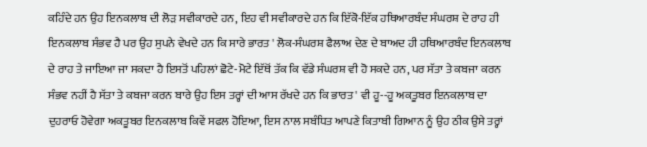ਕਹਿੰਦੇ ਹਨ ਉਹ ਇਨਕਲਾਬ ਦੀ ਲੋੜ ਸਵੀਕਾਰਦੇ ਹਨ, ਇਹ ਵੀ ਸਵੀਕਾਰਦੇ ਹਨ ਕਿ ਇੱਕੋ-ਇੱਕ ਹਥਿਆਰਬੰਦ ਸੰਘਰਸ਼ ਦੇ ਰਾਹ ਹੀ ਇਨਕਲਾਬ ਸੰਭਵ ਹੈ ਪਰ ਉਹ ਸੁਪਨੇ ਵੇਖਦੇ ਹਨ ਕਿ ਸਾਰੇ ਭਾਰਤ ' ਲੋਕ-ਸੰਘਰਸ਼ ਫੈਲਾਅ ਦੇਣ ਦੇ ਬਾਅਦ ਹੀ ਹਥਿਆਰਬੰਦ ਇਨਕਲਾਬ ਦੇ ਰਾਹ ਤੇ ਜਾਇਆ ਜਾ ਸਕਦਾ ਹੈ ਇਸਤੋਂ ਪਹਿਲਾਂ ਛੋਟੇ-ਮੋਟੇ ਇੱਥੋਂ ਤੱਕ ਕਿ ਵੱਡੇ ਸੰਘਰਸ਼ ਵੀ ਹੋ ਸਕਦੇ ਹਨ, ਪਰ ਸੱਤਾ ਤੇ ਕਬਜਾ ਕਰਨ ਸੰਭਵ ਨਹੀਂ ਹੈ ਸੱਤਾ ਤੇ ਕਬਜਾ ਕਰਨ ਬਾਰੇ ਉਹ ਇਸ ਤਰ੍ਹਾਂ ਦੀ ਆਸ ਰੱਖਦੇ ਹਨ ਕਿ ਭਾਰਤ ' ਵੀ ਹੂ--ਹੂ ਅਕਤੂਬਰ ਇਨਕਲਾਬ ਦਾ ਦੁਹਰਾਓ ਹੋਵੇਗਾ ਅਕਤੂਬਰ ਇਨਕਲਾਬ ਕਿਵੇਂ ਸਫਲ ਹੋਇਆ, ਇਸ ਨਾਲ ਸਬੰਧਿਤ ਆਪਣੇ ਕਿਤਾਬੀ ਗਿਆਨ ਨੂੰ ਉਹ ਠੀਕ ਉਸੇ ਤਰ੍ਹਾਂ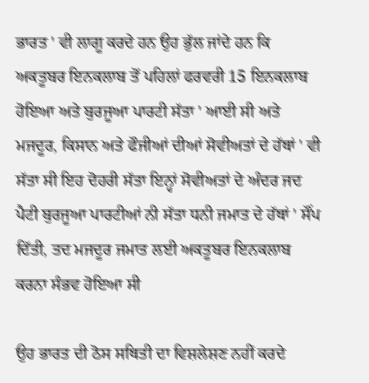ਭਾਰਤ ' ਵੀ ਲਾਗੂ ਕਰਦੇ ਹਨ ਉਹ ਭੁੱਲ ਜਾਂਦੇ ਹਨ ਕਿ ਅਕਤੂਬਰ ਇਨਕਲਾਬ ਤੋਂ ਪਹਿਲਾਂ ਫਰਵਰੀ 15 ਇਨਕਲਾਬ ਹੋਇਆ ਅਤੇ ਬੁਰਜੂਆ ਪਾਰਟੀ ਸੱਤਾ ' ਆਈ ਸੀ ਅਤੇ ਮਜਦੂਰ, ਕਿਸਾਨ ਅਤੇ ਫੌਜੀਆਂ ਦੀਆਂ ਸੋਵੀਅਤਾਂ ਦੇ ਹੱਥਾਂ ' ਵੀ ਸੱਤਾ ਸੀ ਇਹ ਦੋਹਰੀ ਸੱਤਾ ਇਨ੍ਹਾਂ ਸੋਵੀਅਤਾਂ ਦੇ ਅੰਦਰ ਜਦ ਪੈਟੀ ਬੁਰਜੂਆ ਪਾਰਟੀਆਂ ਨੀ ਸੱਤਾ ਧਨੀ ਜਮਾਤ ਦੇ ਹੱਥਾਂ ' ਸੌਂਪ ਦਿੱਤੀ, ਤਦ ਮਜਦੂਰ ਜਮਾਤ ਲਈ ਅਕਤੂਬਰ ਇਨਕਲਾਬ ਕਰਨਾ ਸੰਭਵ ਹੋਇਆ ਸੀ

ਉਹ ਭਾਰਤ ਦੀ ਠੋਸ ਸਥਿਤੀ ਦਾ ਵਿਸ਼ਲੇਸ਼ਣ ਨਹੀਂ ਕਰਦੇ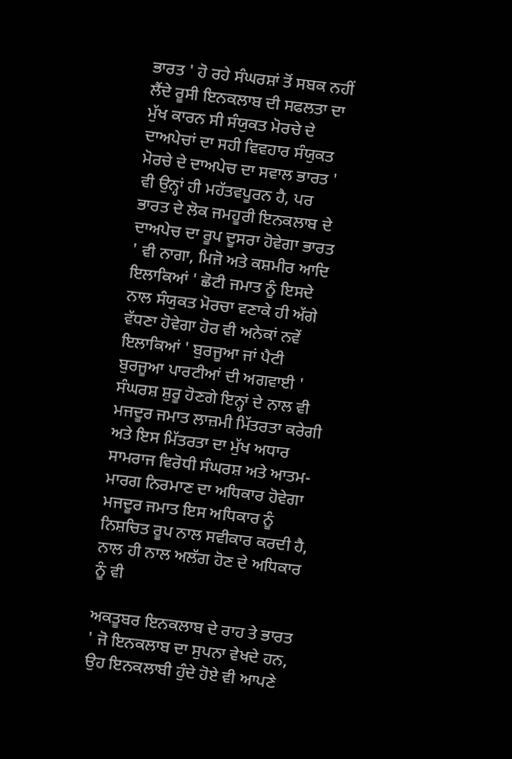ਭਾਰਤ ' ਹੋ ਰਹੇ ਸੰਘਰਸ਼ਾਂ ਤੋਂ ਸਬਕ ਨਹੀਂ ਲੈਂਦੇ ਰੂਸੀ ਇਨਕਲਾਬ ਦੀ ਸਫਲਤਾ ਦਾ ਮੁੱਖ ਕਾਰਨ ਸੀ ਸੰਯੁਕਤ ਮੋਰਚੇ ਦੇ ਦਾਅਪੇਚਾਂ ਦਾ ਸਹੀ ਵਿਵਹਾਰ ਸੰਯੁਕਤ ਮੋਰਚੇ ਦੇ ਦਾਅਪੇਚ ਦਾ ਸਵਾਲ ਭਾਰਤ ' ਵੀ ਉਨ੍ਹਾਂ ਹੀ ਮਹੱਤਵਪੂਰਨ ਹੈ, ਪਰ ਭਾਰਤ ਦੇ ਲੋਕ ਜਮਹੂਰੀ ਇਨਕਲਾਬ ਦੇ ਦਾਅਪੇਚ ਦਾ ਰੂਪ ਦੂਸਰਾ ਹੋਵੇਗਾ ਭਾਰਤ ' ਵੀ ਨਾਗਾ, ਮਿਜੋ ਅਤੇ ਕਸ਼ਮੀਰ ਆਦਿ ਇਲਾਕਿਆਂ ' ਛੋਟੀ ਜਮਾਤ ਨੂੰ ਇਸਦੇ ਨਾਲ ਸੰਯੁਕਤ ਮੋਰਚਾ ਵਣਾਕੇ ਹੀ ਅੱਗੇ ਵੱਧਣਾ ਹੋਵੇਗਾ ਹੋਰ ਵੀ ਅਨੇਕਾਂ ਨਵੇਂ ਇਲਾਕਿਆਂ ' ਬੁਰਜੂਆ ਜਾਂ ਪੈਟੀ ਬੁਰਜੂਆ ਪਾਰਟੀਆਂ ਦੀ ਅਗਵਾਈ ' ਸੰਘਰਸ਼ ਸ਼ੁਰੂ ਹੋਣਗੇ ਇਨ੍ਹਾਂ ਦੇ ਨਾਲ ਵੀ ਮਜਦੂਰ ਜਮਾਤ ਲਾਜ਼ਮੀ ਮਿੱਤਰਤਾ ਕਰੇਗੀ ਅਤੇ ਇਸ ਮਿੱਤਰਤਾ ਦਾ ਮੁੱਖ ਅਧਾਰ ਸਾਮਰਾਜ ਵਿਰੋਧੀ ਸੰਘਰਸ਼ ਅਤੇ ਆਤਮ-ਮਾਰਗ ਨਿਰਮਾਣ ਦਾ ਅਧਿਕਾਰ ਹੋਵੇਗਾ ਮਜਦੂਰ ਜਮਾਤ ਇਸ ਅਧਿਕਾਰ ਨੂੰ ਨਿਸ਼ਚਿਤ ਰੂਪ ਨਾਲ ਸਵੀਕਾਰ ਕਰਦੀ ਹੈ, ਨਾਲ ਹੀ ਨਾਲ ਅਲੱਗ ਹੋਣ ਦੇ ਅਧਿਕਾਰ ਨੂੰ ਵੀ

ਅਕਤੂਬਰ ਇਨਕਲਾਬ ਦੇ ਰਾਹ ਤੇ ਭਾਰਤ ' ਜੋ ਇਨਕਲਾਬ ਦਾ ਸੁਪਨਾ ਵੇਖਦੇ ਹਨ, ਉਹ ਇਨਕਲਾਬੀ ਹੁੰਦੇ ਹੋਏ ਵੀ ਆਪਣੇ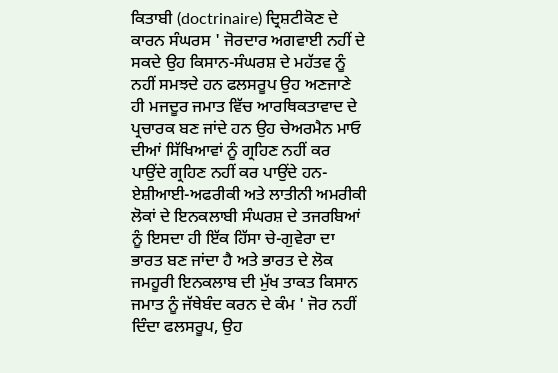ਕਿਤਾਬੀ (doctrinaire) ਦ੍ਰਿਸ਼ਟੀਕੋਣ ਦੇ ਕਾਰਨ ਸੰਘਰਸ ' ਜੋਰਦਾਰ ਅਗਵਾਈ ਨਹੀਂ ਦੇ ਸਕਦੇ ਉਹ ਕਿਸਾਨ-ਸੰਘਰਸ਼ ਦੇ ਮਹੱਤਵ ਨੂੰ ਨਹੀਂ ਸਮਝਦੇ ਹਨ ਫਲਸਰੂਪ ਉਹ ਅਣਜਾਣੇ ਹੀ ਮਜਦੂਰ ਜਮਾਤ ਵਿੱਚ ਆਰਥਿਕਤਾਵਾਦ ਦੇ ਪ੍ਰਚਾਰਕ ਬਣ ਜਾਂਦੇ ਹਨ ਉਹ ਚੇਅਰਮੈਨ ਮਾਓ ਦੀਆਂ ਸਿੱਖਿਆਵਾਂ ਨੂੰ ਗ੍ਰਹਿਣ ਨਹੀਂ ਕਰ ਪਾਉਂਦੇ ਗ੍ਰਹਿਣ ਨਹੀਂ ਕਰ ਪਾਉਂਦੇ ਹਨ-ਏਸ਼ੀਆਈ-ਅਫਰੀਕੀ ਅਤੇ ਲਾਤੀਨੀ ਅਮਰੀਕੀ ਲੋਕਾਂ ਦੇ ਇਨਕਲਾਬੀ ਸੰਘਰਸ਼ ਦੇ ਤਜਰਬਿਆਂ ਨੂੰ ਇਸਦਾ ਹੀ ਇੱਕ ਹਿੱਸਾ ਚੇ-ਗੁਵੇਰਾ ਦਾ ਭਾਰਤ ਬਣ ਜਾਂਦਾ ਹੈ ਅਤੇ ਭਾਰਤ ਦੇ ਲੋਕ ਜਮਹੂਰੀ ਇਨਕਲਾਬ ਦੀ ਮੁੱਖ ਤਾਕਤ ਕਿਸਾਨ ਜਮਾਤ ਨੂੰ ਜੱਥੇਬੰਦ ਕਰਨ ਦੇ ਕੰਮ ' ਜੋਰ ਨਹੀਂ ਦਿੰਦਾ ਫਲਸਰੂਪ, ਉਹ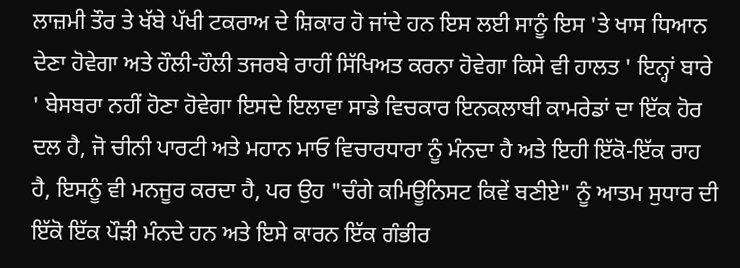ਲਾਜ਼ਮੀ ਤੌਰ ਤੇ ਖੱਬੇ ਪੱਖੀ ਟਕਰਾਅ ਦੇ ਸ਼ਿਕਾਰ ਹੋ ਜਾਂਦੇ ਹਨ ਇਸ ਲਈ ਸਾਨੂੰ ਇਸ 'ਤੇ ਖਾਸ ਧਿਆਨ ਦੇਣਾ ਹੋਵੇਗਾ ਅਤੇ ਹੌਲੀ-ਹੌਲੀ ਤਜਰਬੇ ਰਾਹੀਂ ਸਿੱਖਿਅਤ ਕਰਨਾ ਹੋਵੇਗਾ ਕਿਸੇ ਵੀ ਹਾਲਤ ' ਇਨ੍ਹਾਂ ਬਾਰੇ ' ਬੇਸਬਰਾ ਨਹੀਂ ਹੋਣਾ ਹੋਵੇਗਾ ਇਸਦੇ ਇਲਾਵਾ ਸਾਡੇ ਵਿਚਕਾਰ ਇਨਕਲਾਬੀ ਕਾਮਰੇਡਾਂ ਦਾ ਇੱਕ ਹੋਰ ਦਲ ਹੈ, ਜੋ ਚੀਨੀ ਪਾਰਟੀ ਅਤੇ ਮਹਾਨ ਮਾਓ ਵਿਚਾਰਧਾਰਾ ਨੂੰ ਮੰਨਦਾ ਹੈ ਅਤੇ ਇਹੀ ਇੱਕੋ-ਇੱਕ ਰਾਹ ਹੈ, ਇਸਨੂੰ ਵੀ ਮਨਜੂਰ ਕਰਦਾ ਹੈ, ਪਰ ਉਹ "ਚੰਗੇ ਕਮਿਊਨਿਸਟ ਕਿਵੇਂ ਬਣੀਏ" ਨੂੰ ਆਤਮ ਸੁਧਾਰ ਦੀ ਇੱਕੋ ਇੱਕ ਪੌੜੀ ਮੰਨਦੇ ਹਨ ਅਤੇ ਇਸੇ ਕਾਰਨ ਇੱਕ ਗੰਭੀਰ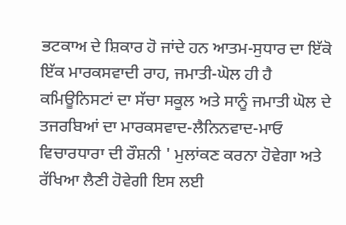ਭਟਕਾਅ ਦੇ ਸ਼ਿਕਾਰ ਹੋ ਜਾਂਦੇ ਹਨ ਆਤਮ-ਸੁਧਾਰ ਦਾ ਇੱਕੋ ਇੱਕ ਮਾਰਕਸਵਾਦੀ ਰਾਹ, ਜਮਾਤੀ-ਘੋਲ ਹੀ ਹੈ ਕਮਿਊਨਿਸਟਾਂ ਦਾ ਸੱਚਾ ਸਕੂਲ ਅਤੇ ਸਾਨੂੰ ਜਮਾਤੀ ਘੋਲ ਦੇ ਤਜਰਬਿਆਂ ਦਾ ਮਾਰਕਸਵਾਦ-ਲੈਨਿਨਵਾਦ-ਮਾਓ ਵਿਚਾਰਧਾਰਾ ਦੀ ਰੌਸ਼ਨੀ ' ਮੁਲਾਂਕਣ ਕਰਨਾ ਹੋਵੇਗਾ ਅਤੇ ਰੱਖਿਆ ਲੈਣੀ ਹੋਵੇਗੀ ਇਸ ਲਈ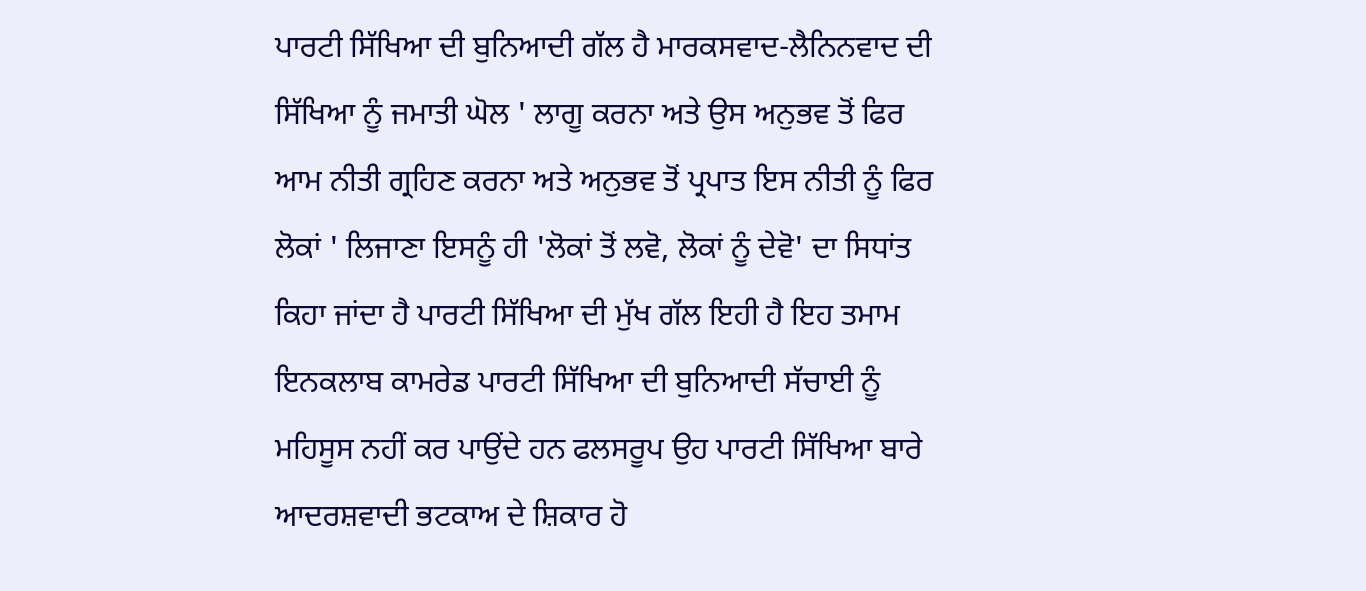ਪਾਰਟੀ ਸਿੱਖਿਆ ਦੀ ਬੁਨਿਆਦੀ ਗੱਲ ਹੈ ਮਾਰਕਸਵਾਦ-ਲੈਨਿਨਵਾਦ ਦੀ ਸਿੱਖਿਆ ਨੂੰ ਜਮਾਤੀ ਘੋਲ ' ਲਾਗੂ ਕਰਨਾ ਅਤੇ ਉਸ ਅਨੁਭਵ ਤੋਂ ਫਿਰ ਆਮ ਨੀਤੀ ਗ੍ਰਹਿਣ ਕਰਨਾ ਅਤੇ ਅਨੁਭਵ ਤੋਂ ਪ੍ਰਪਾਤ ਇਸ ਨੀਤੀ ਨੂੰ ਫਿਰ ਲੋਕਾਂ ' ਲਿਜਾਣਾ ਇਸਨੂੰ ਹੀ 'ਲੋਕਾਂ ਤੋਂ ਲਵੋ, ਲੋਕਾਂ ਨੂੰ ਦੇਵੋ' ਦਾ ਸਿਧਾਂਤ ਕਿਹਾ ਜਾਂਦਾ ਹੈ ਪਾਰਟੀ ਸਿੱਖਿਆ ਦੀ ਮੁੱਖ ਗੱਲ ਇਹੀ ਹੈ ਇਹ ਤਮਾਮ ਇਨਕਲਾਬ ਕਾਮਰੇਡ ਪਾਰਟੀ ਸਿੱਖਿਆ ਦੀ ਬੁਨਿਆਦੀ ਸੱਚਾਈ ਨੂੰ ਮਹਿਸੂਸ ਨਹੀਂ ਕਰ ਪਾਉਂਦੇ ਹਨ ਫਲਸਰੂਪ ਉਹ ਪਾਰਟੀ ਸਿੱਖਿਆ ਬਾਰੇ ਆਦਰਸ਼ਵਾਦੀ ਭਟਕਾਅ ਦੇ ਸ਼ਿਕਾਰ ਹੋ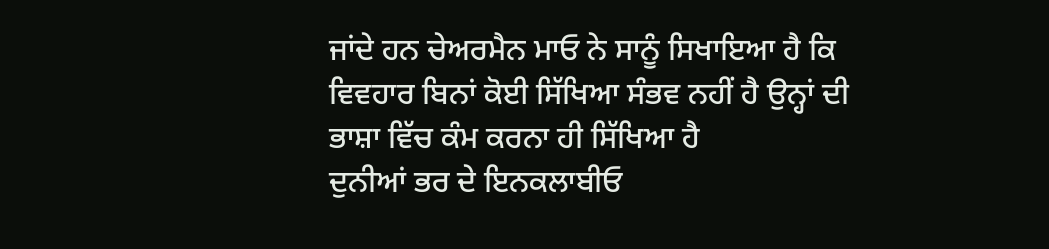ਜਾਂਦੇ ਹਨ ਚੇਅਰਮੈਨ ਮਾਓ ਨੇ ਸਾਨੂੰ ਸਿਖਾਇਆ ਹੈ ਕਿ ਵਿਵਹਾਰ ਬਿਨਾਂ ਕੋਈ ਸਿੱਖਿਆ ਸੰਭਵ ਨਹੀਂ ਹੈ ਉਨ੍ਹਾਂ ਦੀ ਭਾਸ਼ਾ ਵਿੱਚ ਕੰਮ ਕਰਨਾ ਹੀ ਸਿੱਖਿਆ ਹੈ
ਦੁਨੀਆਂ ਭਰ ਦੇ ਇਨਕਲਾਬੀਓ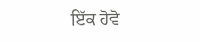ਇੱਕ ਹੋਵੋ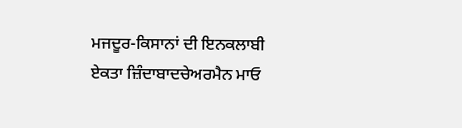ਮਜਦੂਰ-ਕਿਸਾਨਾਂ ਦੀ ਇਨਕਲਾਬੀ ਏਕਤਾ ਜ਼ਿੰਦਾਬਾਦਚੇਅਰਮੈਨ ਮਾਓ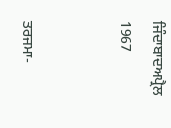ਜਿੰਦਾਬਾਦਅਪ੍ਰੈਲ 1967


ਤਰਜਮਾ-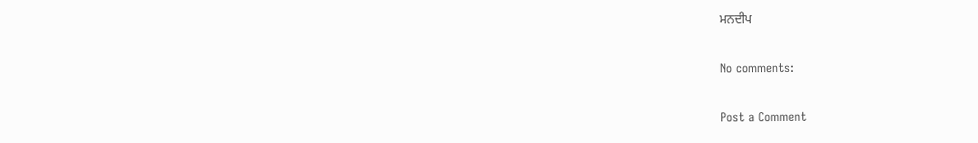ਮਨਦੀਪ

No comments:

Post a Comment